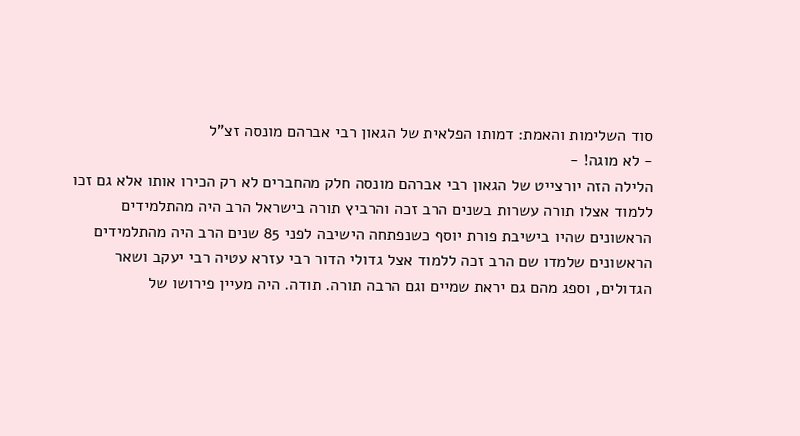סוד השלימות והאמת: דמותו הפלאית של הגאון רבי אברהם מונסה זצ"ל
- לא מוגה! -
הלילה הזה יורצייט של הגאון רבי אברהם מונסה חלק מהחברים לא רק הכירו אותו אלא גם זכו ללמוד אצלו תורה עשרות בשנים הרב זכה והרביץ תורה בישראל הרב היה מהתלמידים הראשונים שהיו בישיבת פורת יוסף כשנפתחה הישיבה לפני 85 שנים הרב היה מהתלמידים הראשונים שלמדו שם הרב זכה ללמוד אצל גדולי הדור רבי עזרא עטיה רבי יעקב ושאר הגדולים, וספג מהם גם יראת שמיים וגם הרבה תורה. תודה. היה מעיין פירושו של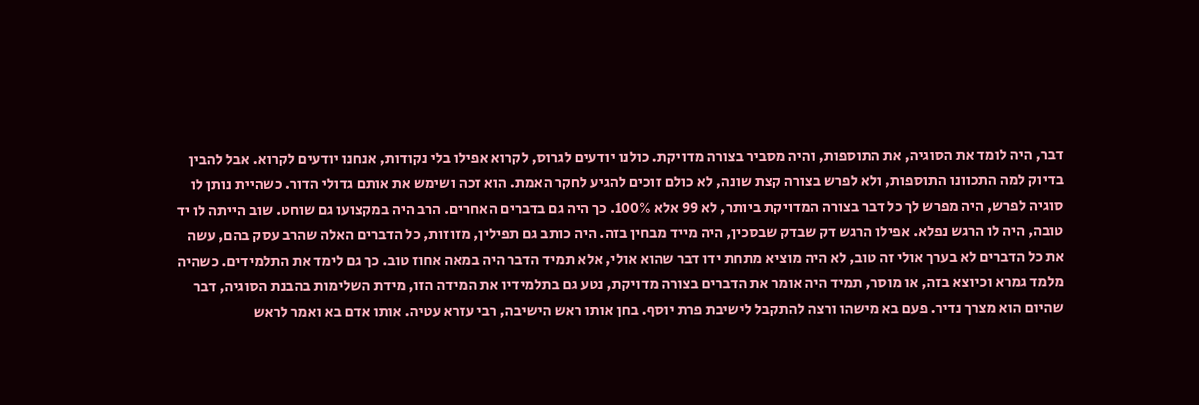דבר, היה לומד את הסוגיה, את התוספות, והיה מסביר בצורה מדויקת. כולנו יודעים לגרוס, לקרוא אפילו בלי נקודות, אנחנו יודעים לקרוא. אבל להבין בדיוק למה התכוונו התוספות, ולא לפרש בצורה קצת שונה, לא כולם זוכים להגיע לחקר האמת. הוא זכה ושימש את אותם גדולי הדור. כשהיית נותן לו סוגיה לפרש, היה מפרש לך כל דבר בצורה המדויקת ביותר, לא 99 אלא 100%. כך היה גם בדברים האחרים. הרב היה במקצועו גם שוחט. שוב הייתה לו יד טובה, היה לו הרגש נפלא. אפילו הרגש דק שבדק שבסכין, היה מייד מבחין בזה. היה כותב גם תפילין, מזוזות, כל הדברים האלה שהרב עסק בהם, עשה את כל הדברים לא בערך אולי זה טוב, לא היה מוציא מתחת ידו דבר שהוא אולי, אלא תמיד הדבר היה במאה אחוז טוב. כך גם לימד את התלמידים. כשהיה מלמד גמרא וכיוצא בזה, או מוסר, תמיד היה אומר את הדברים בצורה מדויקת, נטע גם בתלמידיו את המידה הזו, מידת השלימות בהבנת הסוגיה, דבר שהיום הוא מצרך נדיר. פעם בא מישהו ורצה להתקבל לישיבת פרת יוסף. בחן אותו ראש הישיבה, רבי עזרא עטיה. אותו אדם בא ואמר לראש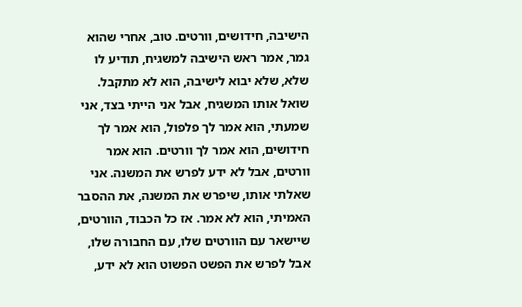הישיבה, חידושים, וורטים. טוב, אחרי שהוא גמר, אמר ראש הישיבה למשגיח, תודיע לו שלא, שלא יבוא לישיבה, הוא לא מתקבל. שואל אותו המשגיח, אבל אני הייתי בצד, אני שמעתי, הוא אמר לך פלפול, הוא אמר לך חידושים, הוא אמר לך וורטים. הוא אמר וורטים, אבל לא ידע לפרש את המשנה. אני שאלתי אותו, שיפרש את המשנה, את ההסבר האמיתי, הוא לא אמר. אז כל הכבוד, הוורטים, שיישאר עם הוורטים שלו, עם החבורה שלו, אבל לפרש את הפשט הפשוט הוא לא ידע,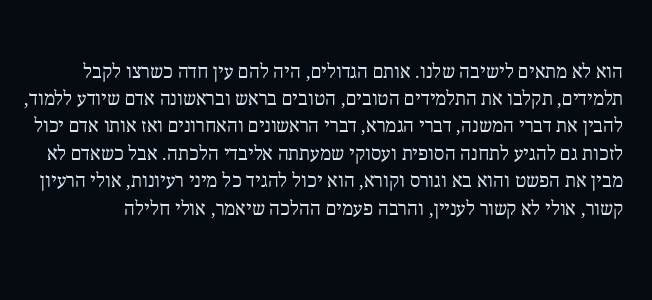הוא לא מתאים לישיבה שלנו. אותם הגדולים, היה להם עין חדה כשרצו לקבל תלמידים, תקלבו את התלמידים הטובים, הטובים בראש ובראשונה אדם שיודע ללמוד, להבין את דברי המשנה, דברי הגמרא, דברי הראשונים והאחרונים ואז אותו אדם יכול לזכות גם להגיע לתחנה הסופית ועסוקי שמעתתה אליבדי הלכתה. אבל כשאדם לא מבין את הפשט והוא בא וגורס וקורא, הוא יכול להגיד כל מיני רעיונות, אולי הרעיון קשור, אולי לא קשור לעניין, והרבה פעמים ההלכה שיאמר, אולי חלילה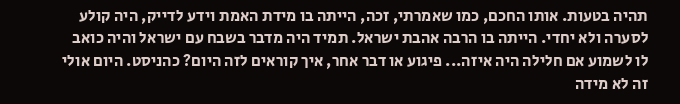תהיה בטעות. אותו החכם, כמו שאמרתי, זכה, הייתה בו מידת האמת וידע לדייק, היה קולע לסערה ולא יחדי. הייתה בו הרבה אהבת ישראל. תמיד היה מדבר בשבח עם ישראל והיה כואב לו לשמוע אם חלילה היה איזה... פיגוע או דבר אחר, איך קוראים לזה היום? כהניסט. היום אולי זה לא מידה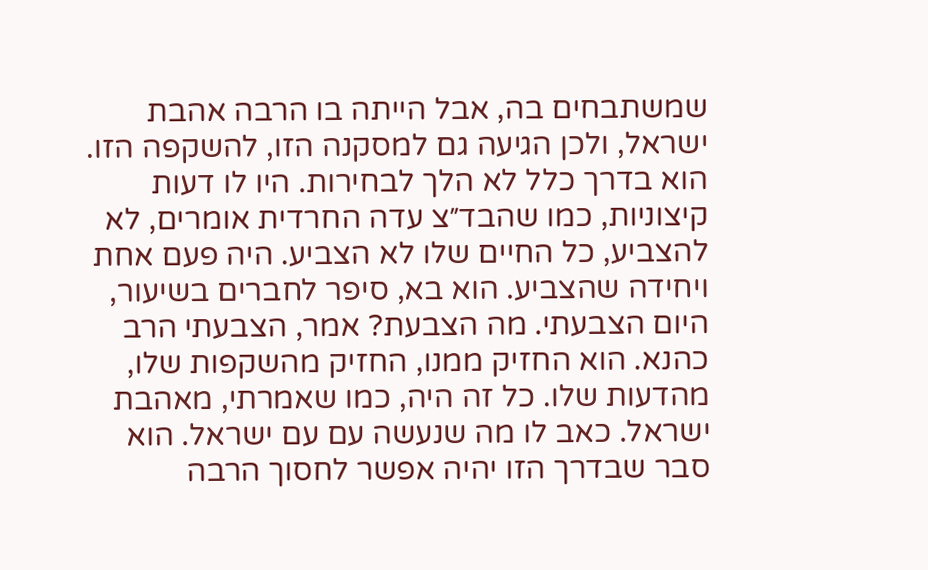שמשתבחים בה, אבל הייתה בו הרבה אהבת ישראל, ולכן הגיעה גם למסקנה הזו, להשקפה הזו. הוא בדרך כלל לא הלך לבחירות. היו לו דעות קיצוניות, כמו שהבד״צ עדה החרדית אומרים, לא להצביע, כל החיים שלו לא הצביע. היה פעם אחת ויחידה שהצביע. הוא בא, סיפר לחברים בשיעור, היום הצבעתי. מה הצבעת? אמר, הצבעתי הרב כהנא. הוא החזיק ממנו, החזיק מהשקפות שלו, מהדעות שלו. כל זה היה, כמו שאמרתי, מאהבת ישראל. כאב לו מה שנעשה עם עם ישראל. הוא סבר שבדרך הזו יהיה אפשר לחסוך הרבה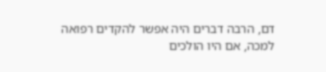דם, הרבה דברים היה אפשר להקדים רפואה למכה, אם היו הולכים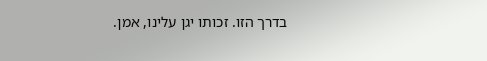בדרך הזו. זכותו יגן עלינו, אמן.